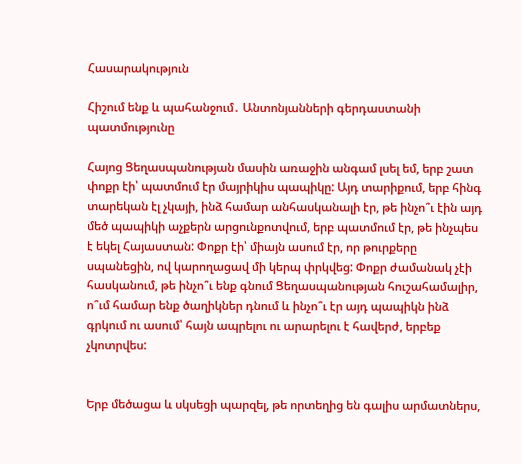Հասարակություն

Հիշում ենք և պահանջում․ Անտոնյանների գերդաստանի պատմությունը

Հայոց Ցեղասպանության մասին առաջին անգամ լսել եմ, երբ շատ փոքր էի՝ պատմում էր մայրիկիս պապիկը: Այդ տարիքում, երբ հինգ տարեկան էլ չկայի, ինձ համար անհասկանալի էր, թե ինչո՞ւ էին այդ մեծ պապիկի աչքերն արցունքոտվում, երբ պատմում էր, թե ինչպես է եկել Հայաստան: Փոքր էի՝ միայն ասում էր, որ թուրքերը սպանեցին, ով կարողացավ մի կերպ փրկվեց: Փոքր ժամանակ չէի հասկանում, թե ինչո՞ւ ենք գնում Ցեղասպանության հուշահամալիր, ո՞ւմ համար ենք ծաղիկներ դնում և ինչո՞ւ էր այդ պապիկն ինձ գրկում ու ասում՝ հայն ապրելու ու արարելու է հավերժ, երբեք չկոտրվես:


Երբ մեծացա և սկսեցի պարզել, թե որտեղից են գալիս արմատներս,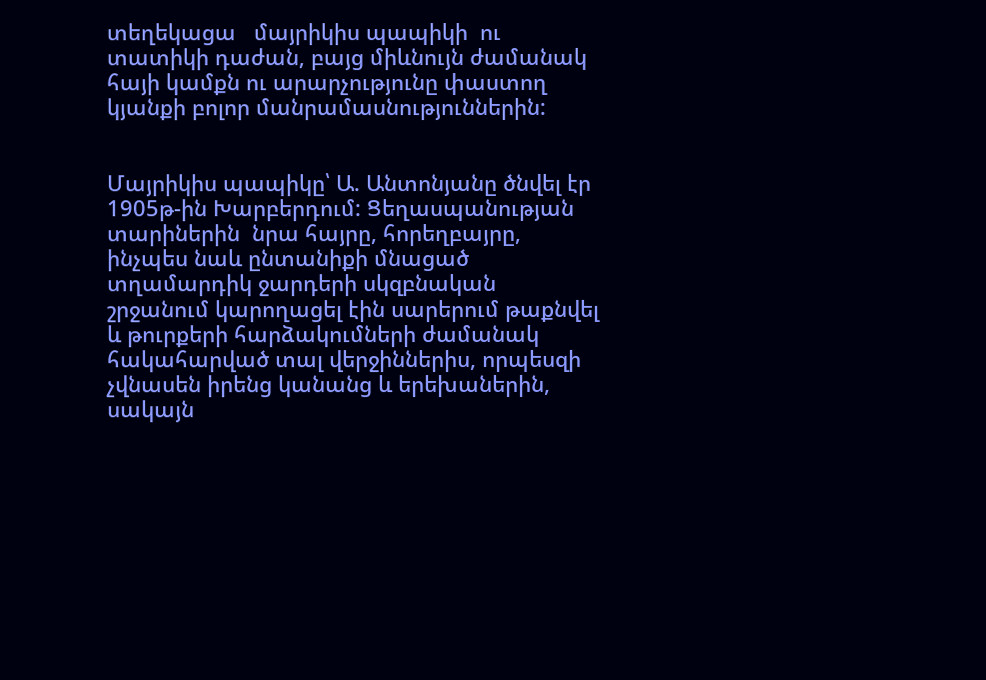տեղեկացա   մայրիկիս պապիկի  ու տատիկի դաժան, բայց միևնույն ժամանակ հայի կամքն ու արարչությունը փաստող կյանքի բոլոր մանրամասնություններին:


Մայրիկիս պապիկը՝ Ա. Անտոնյանը ծնվել էր 1905թ-ին Խարբերդում: Ցեղասպանության տարիներին  նրա հայրը, հորեղբայրը,  ինչպես նաև ընտանիքի մնացած տղամարդիկ ջարդերի սկզբնական շրջանում կարողացել էին սարերում թաքնվել և թուրքերի հարձակումների ժամանակ հակահարված տալ վերջիններիս, որպեսզի չվնասեն իրենց կանանց և երեխաներին, սակայն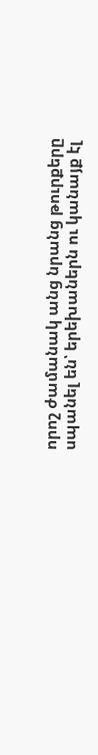որոշ ժամանակ անց նրանց թուրքերը սպանել են՝ երեխաներն ու կանայք էլ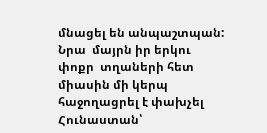մնացել են անպաշտպան: Նրա  մայրն իր երկու փոքր  տղաների հետ միասին մի կերպ հաջողացրել է փախչել Հունաստան՝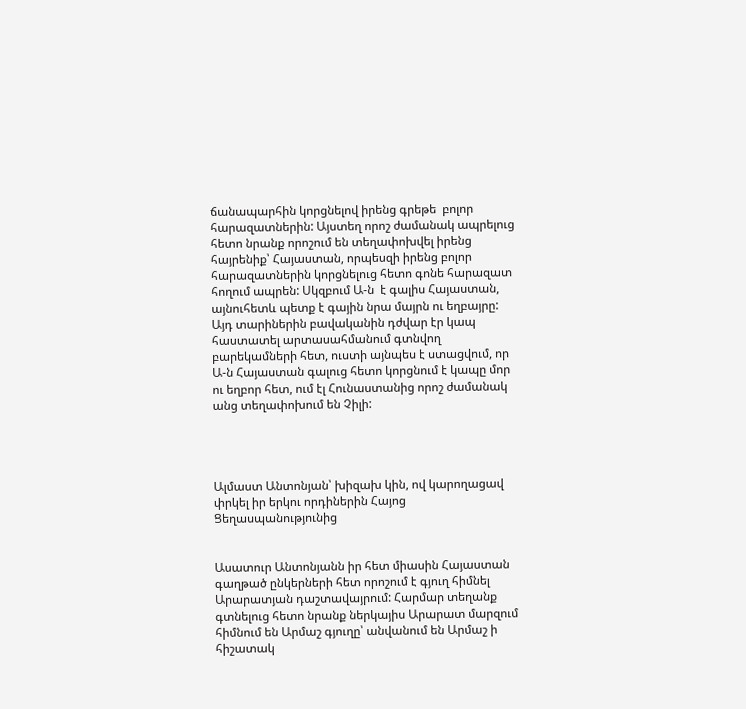ճանապարհին կորցնելով իրենց գրեթե  բոլոր հարազատներին: Այստեղ որոշ ժամանակ ապրելուց հետո նրանք որոշում են տեղափոխվել իրենց հայրենիք՝ Հայաստան, որպեսզի իրենց բոլոր հարազատներին կորցնելուց հետո գոնե հարազատ հողում ապրեն: Սկզբում Ա-ն  է գալիս Հայաստան, այնուհետև պետք է գային նրա մայրն ու եղբայրը: Այդ տարիներին բավականին դժվար էր կապ հաստատել արտասահմանում գտնվող բարեկամների հետ, ուստի այնպես է ստացվում, որ Ա-ն Հայաստան գալուց հետո կորցնում է կապը մոր ու եղբոր հետ, ում էլ Հունաստանից որոշ ժամանակ անց տեղափոխում են Չիլի:




Ալմաստ Անտոնյան՝ խիզախ կին, ով կարողացավ փրկել իր երկու որդիներին Հայոց Ցեղասպանությունից


Ասատուր Անտոնյանն իր հետ միասին Հայաստան գաղթած ընկերների հետ որոշում է գյուղ հիմնել Արարատյան դաշտավայրում: Հարմար տեղանք գտնելուց հետո նրանք ներկայիս Արարատ մարզում հիմնում են Արմաշ գյուղը՝ անվանում են Արմաշ ի հիշատակ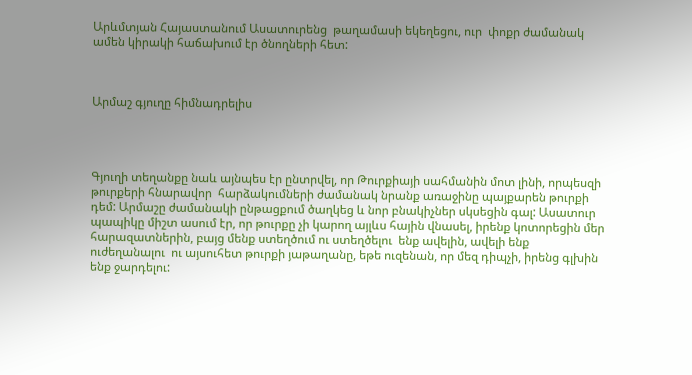Արևմտյան Հայաստանում Ասատուրենց  թաղամասի եկեղեցու, ուր  փոքր ժամանակ ամեն կիրակի հաճախում էր ծնողների հետ:



Արմաշ գյուղը հիմնադրելիս




Գյուղի տեղանքը նաև այնպես էր ընտրվել, որ Թուրքիայի սահմանին մոտ լինի, որպեսզի թուրքերի հնարավոր  հարձակումների ժամանակ նրանք առաջինը պայքարեն թուրքի դեմ: Արմաշը ժամանակի ընթացքում ծաղկեց և նոր բնակիչներ սկսեցին գալ: Ասատուր պապիկը միշտ ասում էր, որ թուրքը չի կարող այլևս հային վնասել, իրենք կոտորեցին մեր հարազատներին, բայց մենք ստեղծում ու ստեղծելու  ենք ավելին, ավելի ենք ուժեղանալու  ու այսուհետ թուրքի յաթաղանը, եթե ուզենան, որ մեզ դիպչի, իրենց գլխին ենք ջարդելու: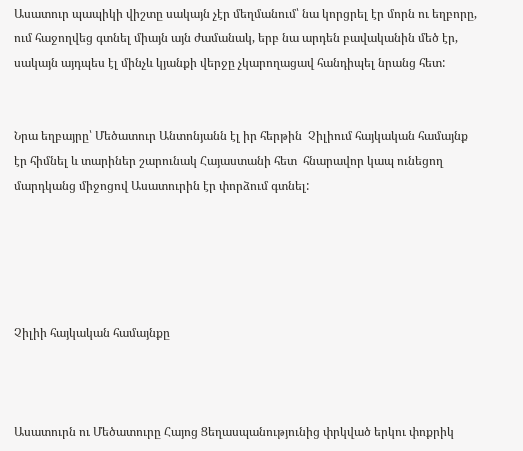Ասատուր պապիկի վիշտը սակայն չէր մեղմանում՝ նա կորցրել էր մորն ու եղբորը, ում հաջողվեց գտնել միայն այն ժամանակ, երբ նա արդեն բավականին մեծ էր, սակայն այդպես էլ մինչև կյանքի վերջը չկարողացավ հանդիպել նրանց հետ:


Նրա եղբայրը՝ Մեծատուր Անտոնյանն էլ իր հերթին  Չիլիում հայկական համայնք էր հիմնել և տարիներ շարունակ Հայաստանի հետ  հնարավոր կապ ունեցող մարդկանց միջոցով Ասատուրին էր փորձում գտնել:





Չիլիի հայկական համայնքը



Ասատուրն ու Մեծատուրը Հայոց Ցեղասպանությունից փրկված երկու փոքրիկ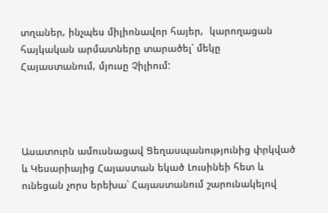տղաներ, ինչպես միլիոնավոր հայեր,  կարողացան հայկական արմատները տարածել՝ մեկը Հայաստանում, մյուսը Չիլիում:




Ասատուրն ամուսնացավ Ցեղասպանությունից փրկված և Կեսարիայից Հայաստան եկած Լուսինեի հետ և ունեցան չորս երեխա՝ Հայաստանում շարունակելով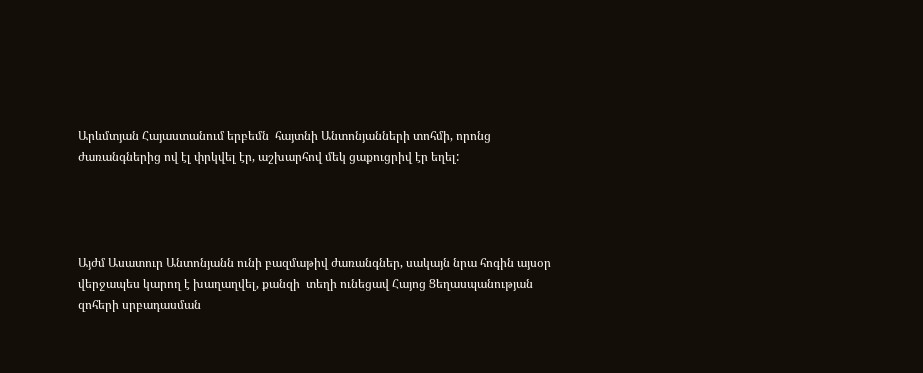Արևմտյան Հայաստանում երբեմն  հայտնի Անտոնյանների տոհմի, որոնց ժառանգներից ով էլ փրկվել էր, աշխարհով մեկ ցաքուցրիվ էր եղել:




Այժմ Ասատուր Անտոնյանն ունի բազմաթիվ ժառանգներ, սակայն նրա հոգին այսօր  վերջապես կարող է խաղաղվել, քանզի  տեղի ունեցավ Հայոց Ցեղասպանության զոհերի սրբադասման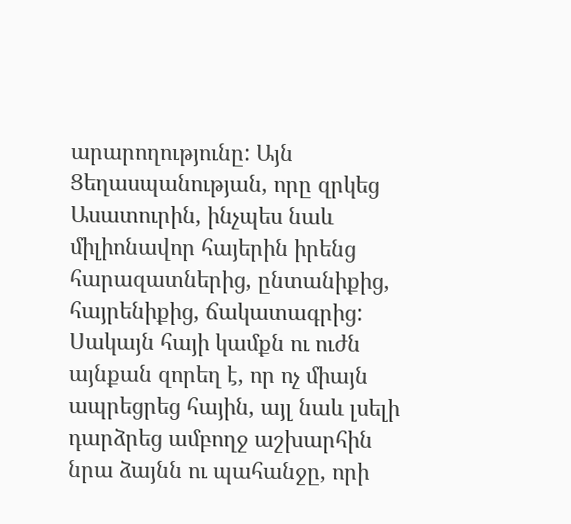արարողությունը: Այն Ցեղասպանության, որը զրկեց Ասատուրին, ինչպես նաև միլիոնավոր հայերին իրենց հարազատներից, ընտանիքից, հայրենիքից, ճակատագրից: Սակայն հայի կամքն ու ուժն այնքան զորեղ է, որ ոչ միայն ապրեցրեց հային, այլ նաև լսելի դարձրեց ամբողջ աշխարհին նրա ձայնն ու պահանջը, որի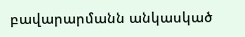բավարարմանն անկասկած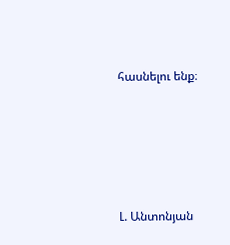հասնելու ենք։





Լ. Անտոնյան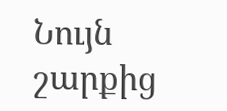Նույն շարքից